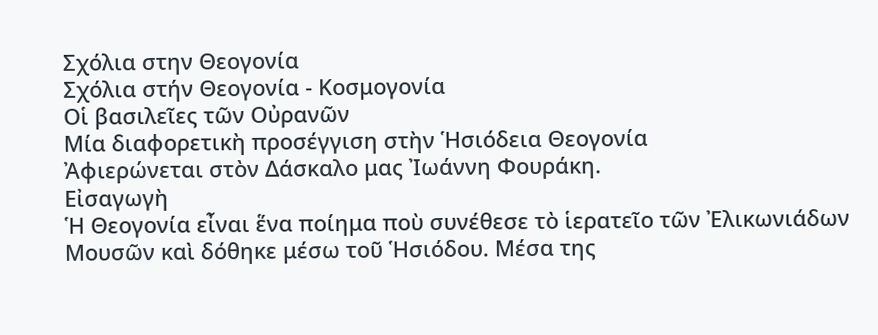Σχόλια στην Θεογονία
Σχόλια στήν Θεογονία - Κοσμογονία
Οἱ βασιλεῖες τῶν Οὐρανῶν
Μία διαφορετικὴ προσέγγιση στὴν Ἡσιόδεια Θεογονία
Ἀφιερώνεται στὸν Δάσκαλο μας Ἰωάννη Φουράκη.
Εἰσαγωγὴ
Ἡ Θεογονία εἶναι ἕνα ποίημα ποὺ συνέθεσε τὸ ἱερατεῖο τῶν Ἐλικωνιάδων Μουσῶν καὶ δόθηκε μέσω τοῦ Ἡσιόδου. Μέσα της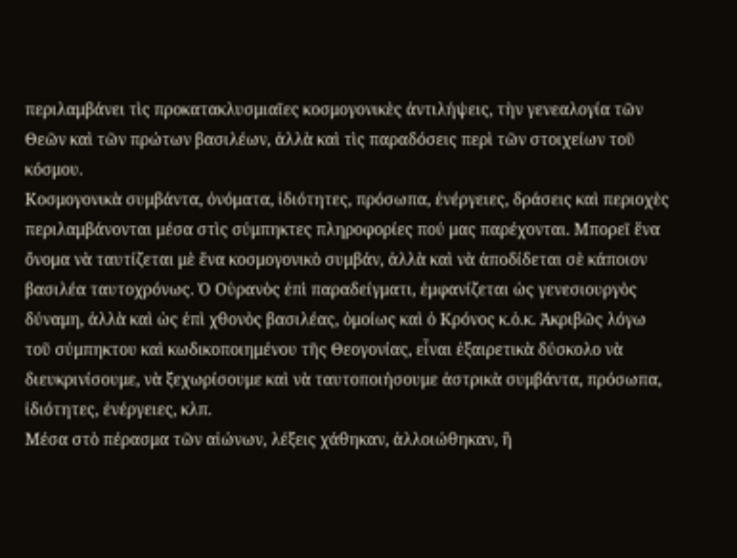περιλαμβάνει τὶς προκατακλυσμιαῖες κοσμογονικὲς ἀντιλήψεις, τὴν γενεαλογία τῶν Θεῶν καὶ τῶν πρώτων βασιλέων, ἀλλὰ καὶ τὶς παραδόσεις περὶ τῶν στοιχείων τοῦ κόσμου.
Κοσμογονικὰ συμβάντα, ὀνόματα, ἰδιότητες, πρόσωπα, ἐνέργειες, δράσεις καὶ περιοχὲς περιλαμβάνονται μέσα στὶς σύμπηκτες πληροφορίες πού μας παρέχονται. Μπορεῖ ἕνα ὄνομα νὰ ταυτίζεται μὲ ἕνα κοσμογονικὸ συμβάν, ἀλλὰ καὶ νὰ ἀποδίδεται σὲ κάποιον βασιλέα ταυτοχρόνως. Ὁ Οὐρανὸς ἐπὶ παραδείγματι, ἐμφανίζεται ὡς γενεσιουργὸς δύναμη, ἀλλὰ καὶ ὡς ἐπὶ χθονὸς βασιλέας, ὁμοίως καὶ ὁ Κρόνος κ.ὁ.κ. Ἀκριβῶς λόγω τοῦ σύμπηκτου καὶ κωδικοποιημένου τῆς Θεογονίας, εἶναι ἐξαιρετικὰ δύσκολο νὰ διευκρινίσουμε, νὰ ξεχωρίσουμε καὶ νὰ ταυτοποιήσουμε ἀστρικὰ συμβάντα, πρόσωπα, ἰδιότητες, ἐνέργειες, κλπ.
Μέσα στὸ πέρασμα τῶν αἰώνων, λέξεις χάθηκαν, ἀλλοιώθηκαν, ἢ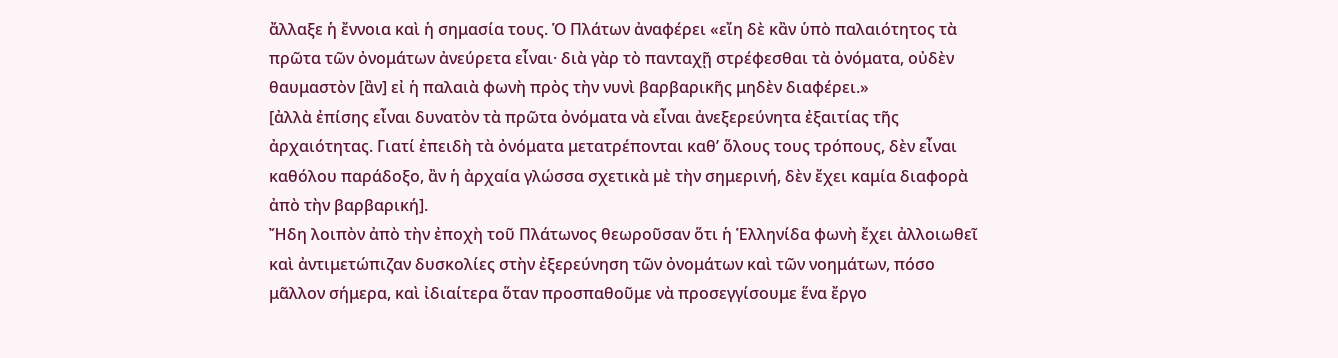ἄλλαξε ἡ ἔννοια καὶ ἡ σημασία τους. Ὁ Πλάτων ἀναφέρει «εἴη δὲ κἂν ὑπὸ παλαιότητος τὰ πρῶτα τῶν ὀνομάτων ἀνεύρετα εἶναι· διὰ γὰρ τὸ πανταχῇ στρέφεσθαι τὰ ὀνόματα, οὐδὲν θαυμαστὸν [ἂν] εἰ ἡ παλαιὰ φωνὴ πρὸς τὴν νυνὶ βαρβαρικῆς μηδὲν διαφέρει.»
[ἀλλὰ ἐπίσης εἶναι δυνατὸν τὰ πρῶτα ὀνόματα νὰ εἶναι ἀνεξερεύνητα ἐξαιτίας τῆς ἀρχαιότητας. Γιατί ἐπειδὴ τὰ ὀνόματα μετατρέπονται καθ’ ὅλους τους τρόπους, δὲν εἶναι καθόλου παράδοξο, ἂν ἡ ἀρχαία γλώσσα σχετικὰ μὲ τὴν σημερινή, δὲν ἔχει καμία διαφορὰ ἀπὸ τὴν βαρβαρική].
Ἤδη λοιπὸν ἀπὸ τὴν ἐποχὴ τοῦ Πλάτωνος θεωροῦσαν ὅτι ἡ Ἑλληνίδα φωνὴ ἔχει ἀλλοιωθεῖ καὶ ἀντιμετώπιζαν δυσκολίες στὴν ἐξερεύνηση τῶν ὀνομάτων καὶ τῶν νοημάτων, πόσο μᾶλλον σήμερα, καὶ ἰδιαίτερα ὅταν προσπαθοῦμε νὰ προσεγγίσουμε ἕνα ἔργο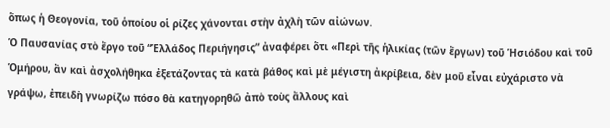ὅπως ἡ Θεογονία, τοῦ ὁποίου οἱ ρίζες χάνονται στὴν ἀχλὴ τῶν αἰώνων.
Ὁ Παυσανίας στὸ ἔργο τοῦ “Ἑλλάδος Περιήγησις” ἀναφέρει ὅτι «Περὶ τῆς ἡλικίας (τῶν ἔργων) τοῦ Ἡσιόδου καὶ τοῦ Ὁμήρου, ἂν καὶ ἀσχολήθηκα ἐξετάζοντας τὰ κατὰ βάθος καὶ μὲ μέγιστη ἀκρίβεια, δὲν μοῦ εἶναι εὐχάριστο νὰ γράψω, ἐπειδὴ γνωρίζω πόσο θὰ κατηγορηθῶ ἀπὸ τοὺς ἄλλους καὶ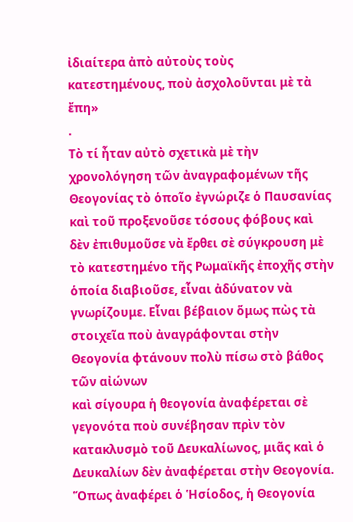ἰδιαίτερα ἀπὸ αὐτοὺς τοὺς κατεστημένους, ποὺ ἀσχολοῦνται μὲ τὰ ἔπη»
.
Τὸ τί ἦταν αὐτὸ σχετικὰ μὲ τὴν χρονολόγηση τῶν ἀναγραφομένων τῆς Θεογονίας τὸ ὁποῖο ἐγνώριζε ὁ Παυσανίας καὶ τοῦ προξενοῦσε τόσους φόβους καὶ δὲν ἐπιθυμοῦσε νὰ ἔρθει σὲ σύγκρουση μὲ τὸ κατεστημένο τῆς Ρωμαϊκῆς ἐποχῆς στὴν ὁποία διαβιοῦσε, εἶναι ἀδύνατον νὰ γνωρίζουμε. Εἶναι βέβαιον ὅμως πὼς τὰ στοιχεῖα ποὺ ἀναγράφονται στὴν Θεογονία φτάνουν πολὺ πίσω στὸ βάθος τῶν αἰώνων
καὶ σίγουρα ἡ θεογονία ἀναφέρεται σὲ γεγονότα ποὺ συνέβησαν πρὶν τὸν κατακλυσμὸ τοῦ Δευκαλίωνος, μιᾶς καὶ ὁ Δευκαλίων δὲν ἀναφέρεται στὴν Θεογονία.
Ὅπως ἀναφέρει ὁ Ἡσίοδος, ἡ Θεογονία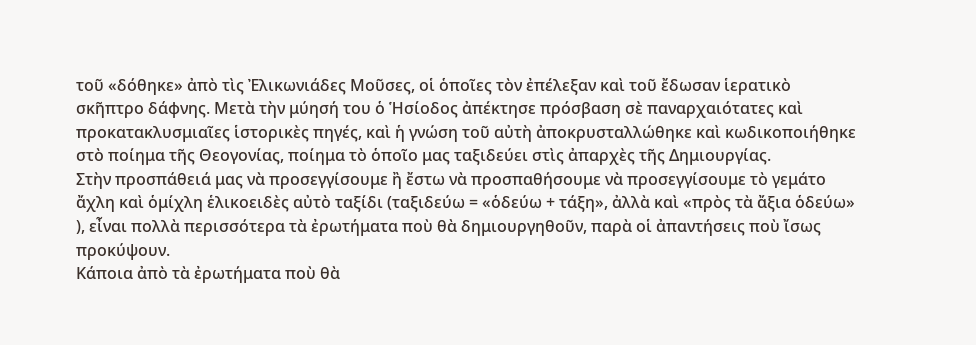τοῦ «δόθηκε» ἀπὸ τὶς Ἐλικωνιάδες Μοῦσες, οἱ ὁποῖες τὸν ἐπέλεξαν καὶ τοῦ ἔδωσαν ἱερατικὸ σκῆπτρο δάφνης. Μετὰ τὴν μύησή του ὁ Ἡσίοδος ἀπέκτησε πρόσβαση σὲ παναρχαιότατες καὶ προκατακλυσμιαῖες ἱστορικὲς πηγές, καὶ ἡ γνώση τοῦ αὐτὴ ἀποκρυσταλλώθηκε καὶ κωδικοποιήθηκε στὸ ποίημα τῆς Θεογονίας, ποίημα τὸ ὁποῖο μας ταξιδεύει στὶς ἀπαρχὲς τῆς Δημιουργίας.
Στὴν προσπάθειά μας νὰ προσεγγίσουμε ἢ ἔστω νὰ προσπαθήσουμε νὰ προσεγγίσουμε τὸ γεμάτο ἄχλη καὶ ὁμίχλη ἑλικοειδὲς αὐτὸ ταξίδι (ταξιδεύω = «ὁδεύω + τάξη», ἀλλὰ καὶ «πρὸς τὰ ἄξια ὁδεύω»
), εἶναι πολλὰ περισσότερα τὰ ἐρωτήματα ποὺ θὰ δημιουργηθοῦν, παρὰ οἱ ἀπαντήσεις ποὺ ἴσως προκύψουν.
Κάποια ἀπὸ τὰ ἐρωτήματα ποὺ θὰ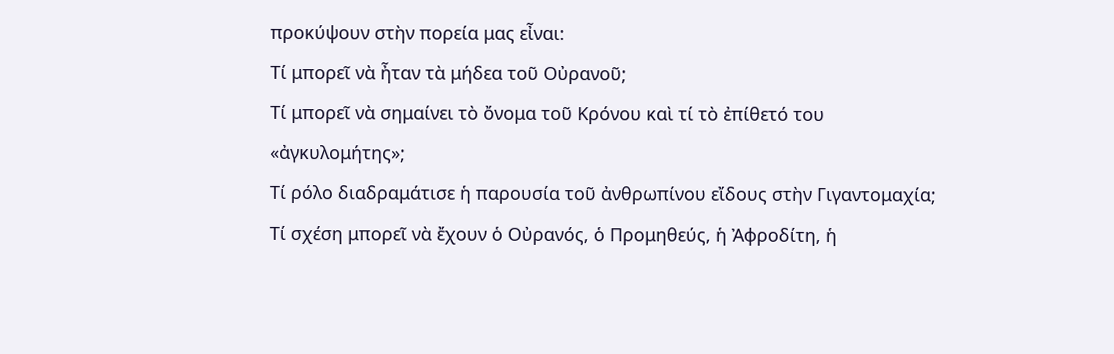προκύψουν στὴν πορεία μας εἶναι:
Τί μπορεῖ νὰ ἦταν τὰ μήδεα τοῦ Οὐρανοῦ;
Τί μπορεῖ νὰ σημαίνει τὸ ὄνομα τοῦ Κρόνου καὶ τί τὸ ἐπίθετό του «ἀγκυλομήτης»;
Τί ρόλο διαδραμάτισε ἡ παρουσία τοῦ ἀνθρωπίνου εἴδους στὴν Γιγαντομαχία;
Τί σχέση μπορεῖ νὰ ἔχουν ὁ Οὐρανός, ὁ Προμηθεύς, ἡ Ἀφροδίτη, ἡ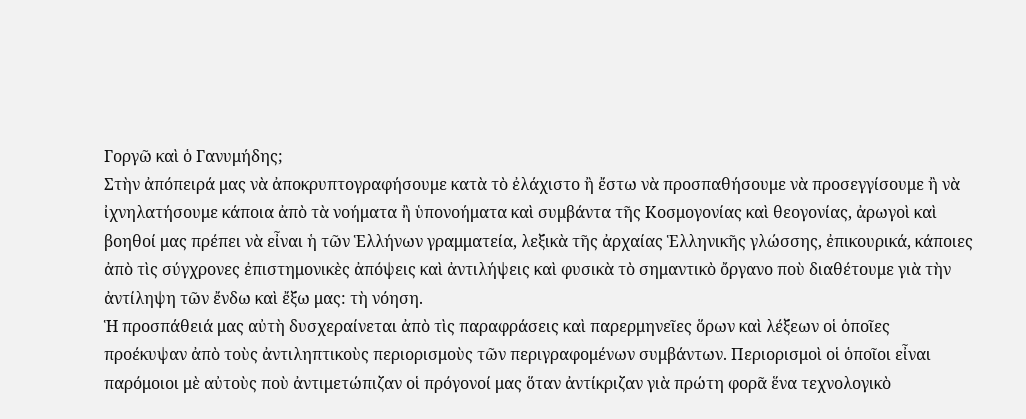Γοργῶ καὶ ὁ Γανυμήδης;
Στὴν ἀπόπειρά μας νὰ ἀποκρυπτογραφήσουμε κατὰ τὸ ἐλάχιστο ἢ ἔστω νὰ προσπαθήσουμε νὰ προσεγγίσουμε ἢ νὰ ἰχνηλατήσουμε κάποια ἀπὸ τὰ νοήματα ἢ ὑπονοήματα καὶ συμβάντα τῆς Κοσμογονίας καὶ θεογονίας, ἀρωγοὶ καὶ βοηθοί μας πρέπει νὰ εἶναι ἡ τῶν Ἑλλήνων γραμματεία, λεξικὰ τῆς ἀρχαίας Ἑλληνικῆς γλώσσης, ἐπικουρικά, κάποιες ἀπὸ τὶς σύγχρονες ἐπιστημονικὲς ἀπόψεις καὶ ἀντιλήψεις καὶ φυσικὰ τὸ σημαντικὸ ὄργανο ποὺ διαθέτουμε γιὰ τὴν ἀντίληψη τῶν ἔνδω καὶ ἔξω μας: τὴ νόηση.
Ἡ προσπάθειά μας αὐτὴ δυσχεραίνεται ἀπὸ τὶς παραφράσεις καὶ παρερμηνεῖες ὅρων καὶ λέξεων οἱ ὁποῖες προέκυψαν ἀπὸ τοὺς ἀντιληπτικοὺς περιορισμοὺς τῶν περιγραφομένων συμβάντων. Περιορισμοὶ οἱ ὁποῖοι εἶναι παρόμοιοι μὲ αὐτοὺς ποὺ ἀντιμετώπιζαν οἱ πρόγονοί μας ὅταν ἀντίκριζαν γιὰ πρώτη φορᾶ ἕνα τεχνολογικὸ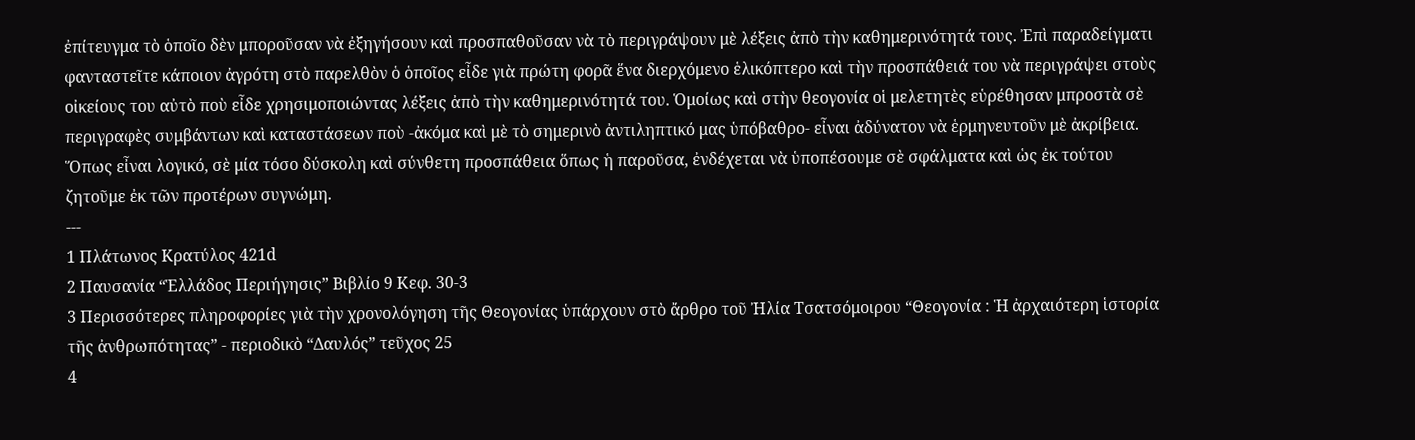ἐπίτευγμα τὸ ὁποῖο δὲν μποροῦσαν νὰ ἐξηγήσουν καὶ προσπαθοῦσαν νὰ τὸ περιγράψουν μὲ λέξεις ἀπὸ τὴν καθημερινότητά τους. Ἐπὶ παραδείγματι φανταστεῖτε κάποιον ἀγρότη στὸ παρελθὸν ὁ ὁποῖος εἶδε γιὰ πρώτη φορᾶ ἕνα διερχόμενο ἑλικόπτερο καὶ τὴν προσπάθειά του νὰ περιγράψει στοὺς οἰκείους του αὐτὸ ποὺ εἶδε χρησιμοποιώντας λέξεις ἀπὸ τὴν καθημερινότητά του. Ὁμοίως καὶ στὴν θεογονία οἱ μελετητὲς εὑρέθησαν μπροστὰ σὲ περιγραφὲς συμβάντων καὶ καταστάσεων ποὺ -ἀκόμα καὶ μὲ τὸ σημερινὸ ἀντιληπτικό μας ὑπόβαθρο- εἶναι ἀδύνατον νὰ ἑρμηνευτοῦν μὲ ἀκρίβεια.
Ὅπως εἶναι λογικό, σὲ μία τόσο δύσκολη καὶ σύνθετη προσπάθεια ὅπως ἡ παροῦσα, ἐνδέχεται νὰ ὑποπέσουμε σὲ σφάλματα καὶ ὡς ἐκ τούτου ζητοῦμε ἐκ τῶν προτέρων συγνώμη.
---
1 Πλάτωνος Κρατύλος 421d
2 Παυσανία “Ἑλλάδος Περιήγησις” Βιβλίο 9 Κεφ. 30-3
3 Περισσότερες πληροφορίες γιὰ τὴν χρονολόγηση τῆς Θεογονίας ὑπάρχουν στὸ ἄρθρο τοῦ Ἠλία Τσατσόμοιρου “Θεογονία : Ἡ ἀρχαιότερη ἱστορία τῆς ἀνθρωπότητας” - περιοδικὸ “Δαυλός” τεῦχος 25
4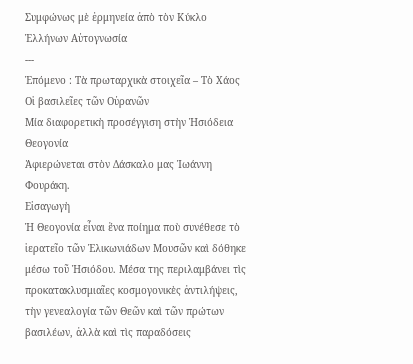Συμφώνως μὲ ἑρμηνεία ἀπὸ τὸν Κύκλο Ἑλλήνων Αὐτογνωσία
---
Ἑπόμενο : Τὰ πρωταρχικὰ στοιχεῖα – Τὸ Χάος
Οἱ βασιλεῖες τῶν Οὐρανῶν
Μία διαφορετικὴ προσέγγιση στὴν Ἡσιόδεια Θεογονία
Ἀφιερώνεται στὸν Δάσκαλο μας Ἰωάννη Φουράκη.
Εἰσαγωγὴ
Ἡ Θεογονία εἶναι ἕνα ποίημα ποὺ συνέθεσε τὸ ἱερατεῖο τῶν Ἐλικωνιάδων Μουσῶν καὶ δόθηκε μέσω τοῦ Ἡσιόδου. Μέσα της περιλαμβάνει τὶς προκατακλυσμιαῖες κοσμογονικὲς ἀντιλήψεις, τὴν γενεαλογία τῶν Θεῶν καὶ τῶν πρώτων βασιλέων, ἀλλὰ καὶ τὶς παραδόσεις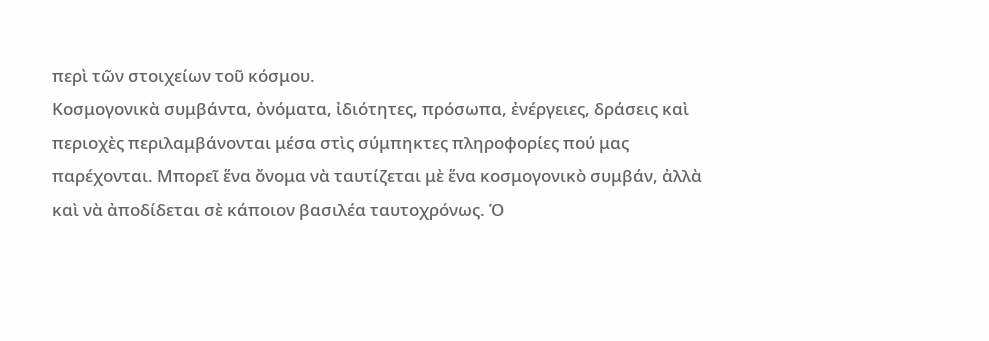περὶ τῶν στοιχείων τοῦ κόσμου.
Κοσμογονικὰ συμβάντα, ὀνόματα, ἰδιότητες, πρόσωπα, ἐνέργειες, δράσεις καὶ περιοχὲς περιλαμβάνονται μέσα στὶς σύμπηκτες πληροφορίες πού μας παρέχονται. Μπορεῖ ἕνα ὄνομα νὰ ταυτίζεται μὲ ἕνα κοσμογονικὸ συμβάν, ἀλλὰ καὶ νὰ ἀποδίδεται σὲ κάποιον βασιλέα ταυτοχρόνως. Ὁ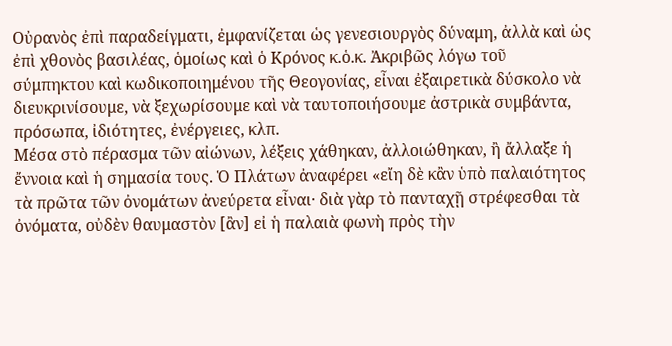Οὐρανὸς ἐπὶ παραδείγματι, ἐμφανίζεται ὡς γενεσιουργὸς δύναμη, ἀλλὰ καὶ ὡς ἐπὶ χθονὸς βασιλέας, ὁμοίως καὶ ὁ Κρόνος κ.ὁ.κ. Ἀκριβῶς λόγω τοῦ σύμπηκτου καὶ κωδικοποιημένου τῆς Θεογονίας, εἶναι ἐξαιρετικὰ δύσκολο νὰ διευκρινίσουμε, νὰ ξεχωρίσουμε καὶ νὰ ταυτοποιήσουμε ἀστρικὰ συμβάντα, πρόσωπα, ἰδιότητες, ἐνέργειες, κλπ.
Μέσα στὸ πέρασμα τῶν αἰώνων, λέξεις χάθηκαν, ἀλλοιώθηκαν, ἢ ἄλλαξε ἡ ἔννοια καὶ ἡ σημασία τους. Ὁ Πλάτων ἀναφέρει «εἴη δὲ κἂν ὑπὸ παλαιότητος τὰ πρῶτα τῶν ὀνομάτων ἀνεύρετα εἶναι· διὰ γὰρ τὸ πανταχῇ στρέφεσθαι τὰ ὀνόματα, οὐδὲν θαυμαστὸν [ἂν] εἰ ἡ παλαιὰ φωνὴ πρὸς τὴν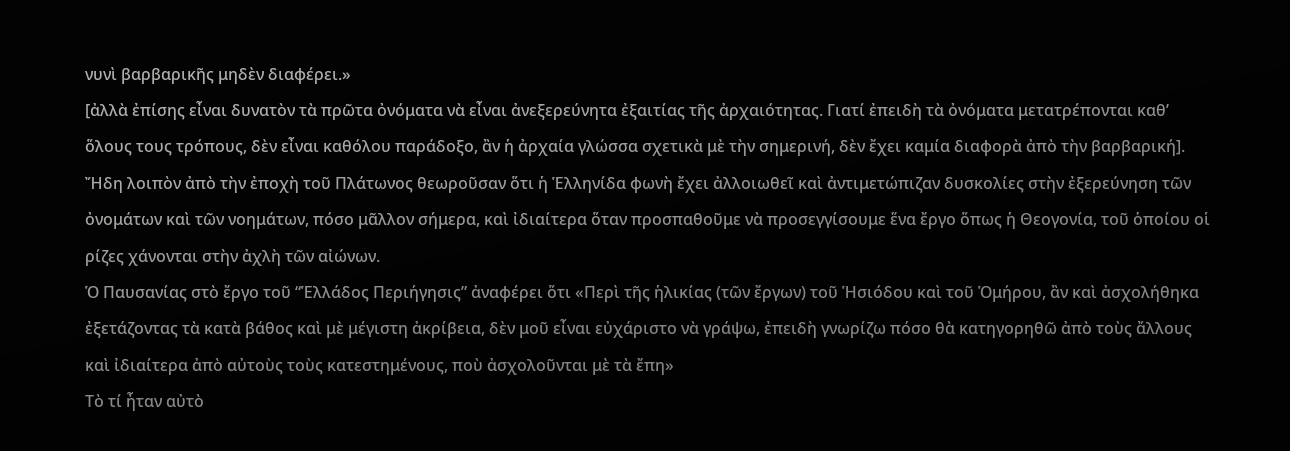νυνὶ βαρβαρικῆς μηδὲν διαφέρει.»
[ἀλλὰ ἐπίσης εἶναι δυνατὸν τὰ πρῶτα ὀνόματα νὰ εἶναι ἀνεξερεύνητα ἐξαιτίας τῆς ἀρχαιότητας. Γιατί ἐπειδὴ τὰ ὀνόματα μετατρέπονται καθ’ ὅλους τους τρόπους, δὲν εἶναι καθόλου παράδοξο, ἂν ἡ ἀρχαία γλώσσα σχετικὰ μὲ τὴν σημερινή, δὲν ἔχει καμία διαφορὰ ἀπὸ τὴν βαρβαρική].
Ἤδη λοιπὸν ἀπὸ τὴν ἐποχὴ τοῦ Πλάτωνος θεωροῦσαν ὅτι ἡ Ἑλληνίδα φωνὴ ἔχει ἀλλοιωθεῖ καὶ ἀντιμετώπιζαν δυσκολίες στὴν ἐξερεύνηση τῶν ὀνομάτων καὶ τῶν νοημάτων, πόσο μᾶλλον σήμερα, καὶ ἰδιαίτερα ὅταν προσπαθοῦμε νὰ προσεγγίσουμε ἕνα ἔργο ὅπως ἡ Θεογονία, τοῦ ὁποίου οἱ ρίζες χάνονται στὴν ἀχλὴ τῶν αἰώνων.
Ὁ Παυσανίας στὸ ἔργο τοῦ “Ἑλλάδος Περιήγησις” ἀναφέρει ὅτι «Περὶ τῆς ἡλικίας (τῶν ἔργων) τοῦ Ἡσιόδου καὶ τοῦ Ὁμήρου, ἂν καὶ ἀσχολήθηκα ἐξετάζοντας τὰ κατὰ βάθος καὶ μὲ μέγιστη ἀκρίβεια, δὲν μοῦ εἶναι εὐχάριστο νὰ γράψω, ἐπειδὴ γνωρίζω πόσο θὰ κατηγορηθῶ ἀπὸ τοὺς ἄλλους καὶ ἰδιαίτερα ἀπὸ αὐτοὺς τοὺς κατεστημένους, ποὺ ἀσχολοῦνται μὲ τὰ ἔπη»
Τὸ τί ἦταν αὐτὸ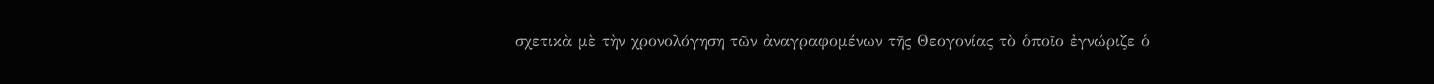σχετικὰ μὲ τὴν χρονολόγηση τῶν ἀναγραφομένων τῆς Θεογονίας τὸ ὁποῖο ἐγνώριζε ὁ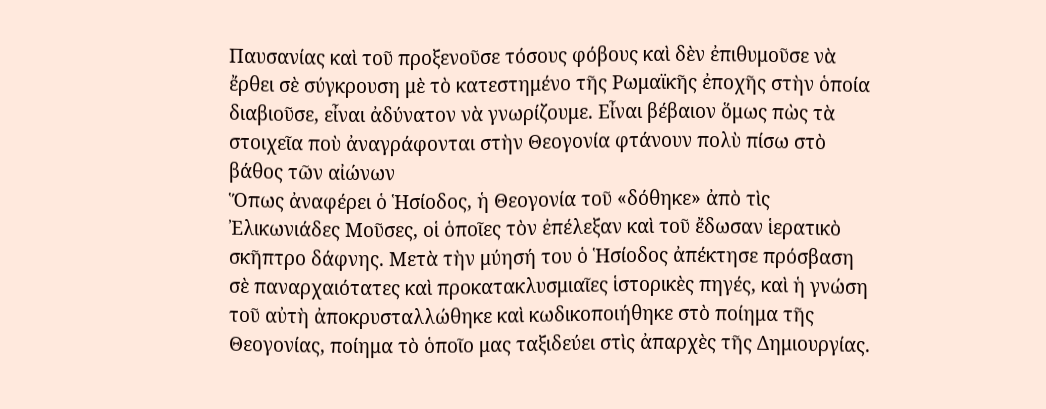Παυσανίας καὶ τοῦ προξενοῦσε τόσους φόβους καὶ δὲν ἐπιθυμοῦσε νὰ ἔρθει σὲ σύγκρουση μὲ τὸ κατεστημένο τῆς Ρωμαϊκῆς ἐποχῆς στὴν ὁποία διαβιοῦσε, εἶναι ἀδύνατον νὰ γνωρίζουμε. Εἶναι βέβαιον ὅμως πὼς τὰ στοιχεῖα ποὺ ἀναγράφονται στὴν Θεογονία φτάνουν πολὺ πίσω στὸ βάθος τῶν αἰώνων
Ὅπως ἀναφέρει ὁ Ἡσίοδος, ἡ Θεογονία τοῦ «δόθηκε» ἀπὸ τὶς Ἐλικωνιάδες Μοῦσες, οἱ ὁποῖες τὸν ἐπέλεξαν καὶ τοῦ ἔδωσαν ἱερατικὸ σκῆπτρο δάφνης. Μετὰ τὴν μύησή του ὁ Ἡσίοδος ἀπέκτησε πρόσβαση σὲ παναρχαιότατες καὶ προκατακλυσμιαῖες ἱστορικὲς πηγές, καὶ ἡ γνώση τοῦ αὐτὴ ἀποκρυσταλλώθηκε καὶ κωδικοποιήθηκε στὸ ποίημα τῆς Θεογονίας, ποίημα τὸ ὁποῖο μας ταξιδεύει στὶς ἀπαρχὲς τῆς Δημιουργίας.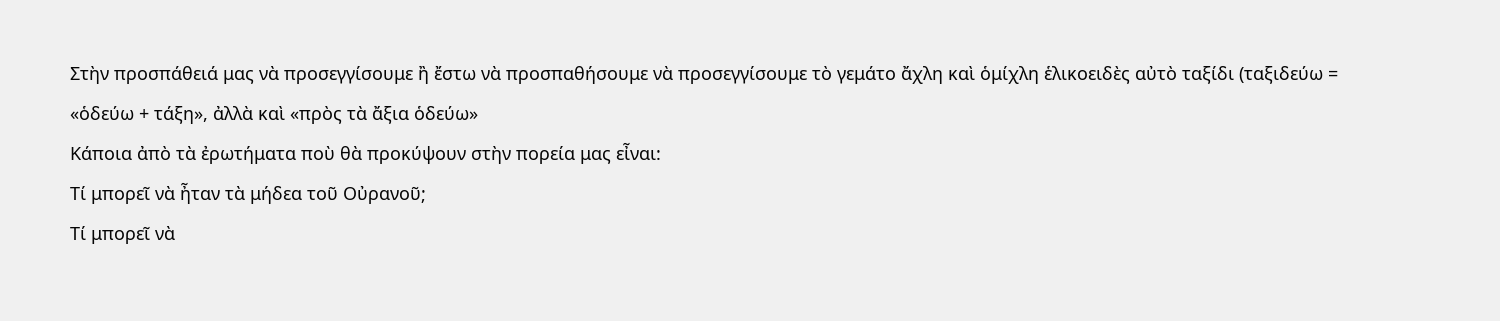Στὴν προσπάθειά μας νὰ προσεγγίσουμε ἢ ἔστω νὰ προσπαθήσουμε νὰ προσεγγίσουμε τὸ γεμάτο ἄχλη καὶ ὁμίχλη ἑλικοειδὲς αὐτὸ ταξίδι (ταξιδεύω = «ὁδεύω + τάξη», ἀλλὰ καὶ «πρὸς τὰ ἄξια ὁδεύω»
Κάποια ἀπὸ τὰ ἐρωτήματα ποὺ θὰ προκύψουν στὴν πορεία μας εἶναι:
Τί μπορεῖ νὰ ἦταν τὰ μήδεα τοῦ Οὐρανοῦ;
Τί μπορεῖ νὰ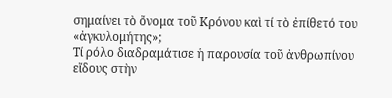σημαίνει τὸ ὄνομα τοῦ Κρόνου καὶ τί τὸ ἐπίθετό του «ἀγκυλομήτης»;
Τί ρόλο διαδραμάτισε ἡ παρουσία τοῦ ἀνθρωπίνου εἴδους στὴν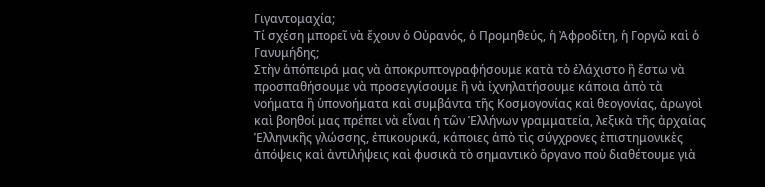Γιγαντομαχία;
Τί σχέση μπορεῖ νὰ ἔχουν ὁ Οὐρανός, ὁ Προμηθεύς, ἡ Ἀφροδίτη, ἡ Γοργῶ καὶ ὁ Γανυμήδης;
Στὴν ἀπόπειρά μας νὰ ἀποκρυπτογραφήσουμε κατὰ τὸ ἐλάχιστο ἢ ἔστω νὰ προσπαθήσουμε νὰ προσεγγίσουμε ἢ νὰ ἰχνηλατήσουμε κάποια ἀπὸ τὰ νοήματα ἢ ὑπονοήματα καὶ συμβάντα τῆς Κοσμογονίας καὶ θεογονίας, ἀρωγοὶ καὶ βοηθοί μας πρέπει νὰ εἶναι ἡ τῶν Ἑλλήνων γραμματεία, λεξικὰ τῆς ἀρχαίας Ἑλληνικῆς γλώσσης, ἐπικουρικά, κάποιες ἀπὸ τὶς σύγχρονες ἐπιστημονικὲς ἀπόψεις καὶ ἀντιλήψεις καὶ φυσικὰ τὸ σημαντικὸ ὄργανο ποὺ διαθέτουμε γιὰ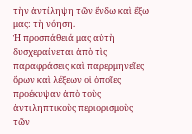τὴν ἀντίληψη τῶν ἔνδω καὶ ἔξω μας: τὴ νόηση.
Ἡ προσπάθειά μας αὐτὴ δυσχεραίνεται ἀπὸ τὶς παραφράσεις καὶ παρερμηνεῖες ὅρων καὶ λέξεων οἱ ὁποῖες προέκυψαν ἀπὸ τοὺς ἀντιληπτικοὺς περιορισμοὺς τῶν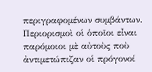περιγραφομένων συμβάντων. Περιορισμοὶ οἱ ὁποῖοι εἶναι παρόμοιοι μὲ αὐτοὺς ποὺ ἀντιμετώπιζαν οἱ πρόγονοί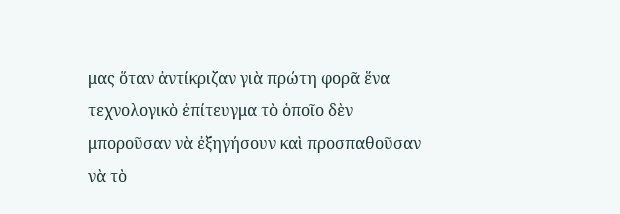μας ὅταν ἀντίκριζαν γιὰ πρώτη φορᾶ ἕνα τεχνολογικὸ ἐπίτευγμα τὸ ὁποῖο δὲν μποροῦσαν νὰ ἐξηγήσουν καὶ προσπαθοῦσαν νὰ τὸ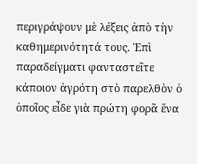περιγράψουν μὲ λέξεις ἀπὸ τὴν καθημερινότητά τους. Ἐπὶ παραδείγματι φανταστεῖτε κάποιον ἀγρότη στὸ παρελθὸν ὁ ὁποῖος εἶδε γιὰ πρώτη φορᾶ ἕνα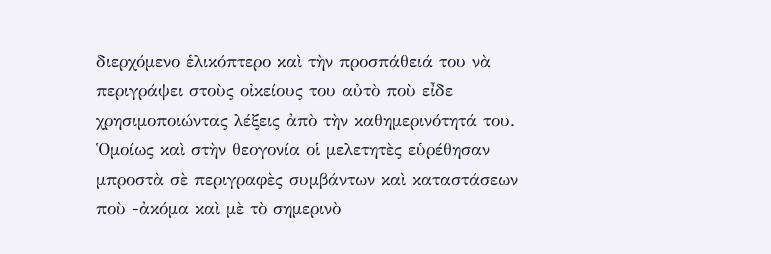διερχόμενο ἑλικόπτερο καὶ τὴν προσπάθειά του νὰ περιγράψει στοὺς οἰκείους του αὐτὸ ποὺ εἶδε χρησιμοποιώντας λέξεις ἀπὸ τὴν καθημερινότητά του. Ὁμοίως καὶ στὴν θεογονία οἱ μελετητὲς εὑρέθησαν μπροστὰ σὲ περιγραφὲς συμβάντων καὶ καταστάσεων ποὺ -ἀκόμα καὶ μὲ τὸ σημερινὸ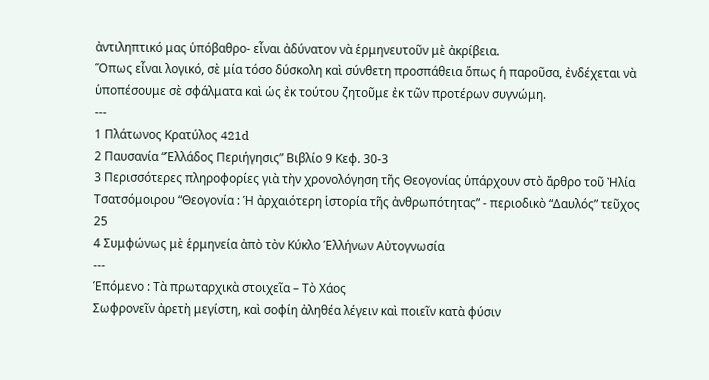ἀντιληπτικό μας ὑπόβαθρο- εἶναι ἀδύνατον νὰ ἑρμηνευτοῦν μὲ ἀκρίβεια.
Ὅπως εἶναι λογικό, σὲ μία τόσο δύσκολη καὶ σύνθετη προσπάθεια ὅπως ἡ παροῦσα, ἐνδέχεται νὰ ὑποπέσουμε σὲ σφάλματα καὶ ὡς ἐκ τούτου ζητοῦμε ἐκ τῶν προτέρων συγνώμη.
---
1 Πλάτωνος Κρατύλος 421d
2 Παυσανία “Ἑλλάδος Περιήγησις” Βιβλίο 9 Κεφ. 30-3
3 Περισσότερες πληροφορίες γιὰ τὴν χρονολόγηση τῆς Θεογονίας ὑπάρχουν στὸ ἄρθρο τοῦ Ἠλία Τσατσόμοιρου “Θεογονία : Ἡ ἀρχαιότερη ἱστορία τῆς ἀνθρωπότητας” - περιοδικὸ “Δαυλός” τεῦχος 25
4 Συμφώνως μὲ ἑρμηνεία ἀπὸ τὸν Κύκλο Ἑλλήνων Αὐτογνωσία
---
Ἑπόμενο : Τὰ πρωταρχικὰ στοιχεῖα – Τὸ Χάος
Σωφρονεῖν ἀρετὴ μεγίστη, καὶ σοφίη ἀληθέα λέγειν καὶ ποιεῖν κατὰ φύσιν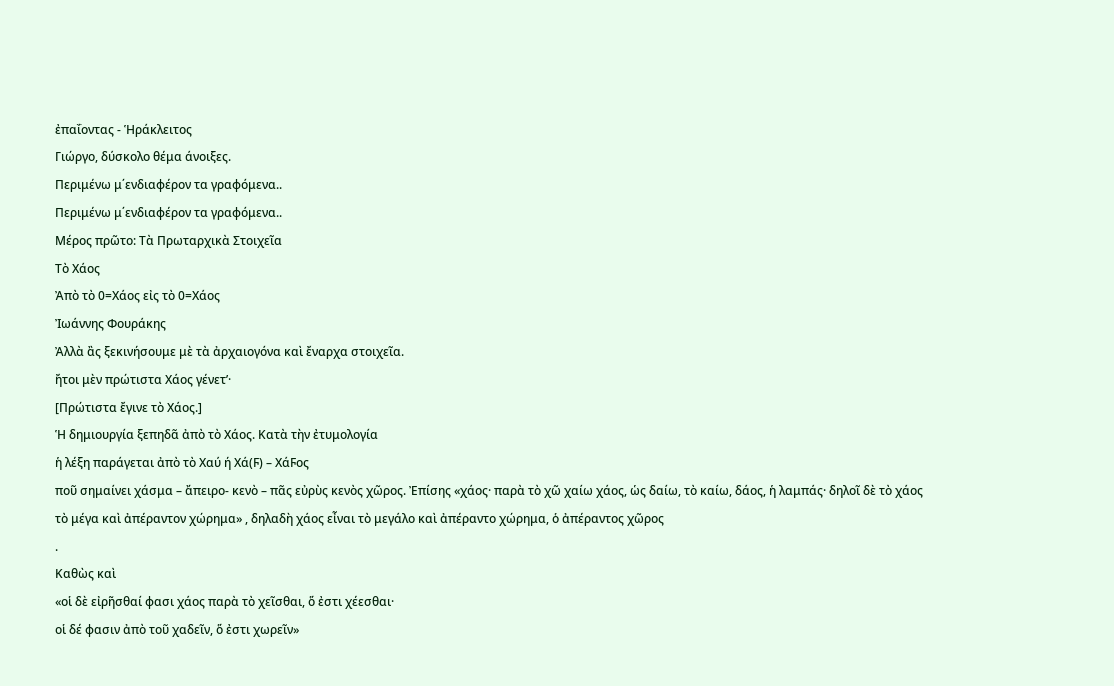ἐπαΐοντας - Ἡράκλειτος
Γιώργο, δύσκολο θέμα άνοιξες.
Περιμένω μ΄ενδιαφέρον τα γραφόμενα..
Περιμένω μ΄ενδιαφέρον τα γραφόμενα..
Μέρος πρῶτο: Τὰ Πρωταρχικὰ Στοιχεῖα
Τὸ Χάος
Ἀπὸ τὸ 0=Χάος εἰς τὸ 0=Χάος
Ἰωάννης Φουράκης
Ἀλλὰ ἂς ξεκινήσουμε μὲ τὰ ἀρχαιογόνα καὶ ἔναρχα στοιχεῖα.
ἤτοι μὲν πρώτιστα Χάος γένετ’·
[Πρώτιστα ἔγινε τὸ Χάος.]
Ἡ δημιουργία ξεπηδᾶ ἀπὸ τὸ Χάος. Κατὰ τὴν ἐτυμολογία
ἡ λέξη παράγεται ἀπὸ τὸ Χαύ ή Χά(Ϝ) – ΧάϜος
ποῦ σημαίνει χάσμα – ἄπειρο- κενὸ – πᾶς εὐρὺς κενὸς χῶρος. Ἐπίσης «χάος· παρὰ τὸ χῶ χαίω χάος, ὡς δαίω, τὸ καίω, δάος, ἡ λαμπάς· δηλοῖ δὲ τὸ χάος τὸ μέγα καὶ ἀπέραντον χώρημα» , δηλαδὴ χάος εἶναι τὸ μεγάλο καὶ ἀπέραντο χώρημα, ὁ ἀπέραντος χῶρος
.
Καθὼς καὶ
«οἱ δὲ εἰρῆσθαί φασι χάος παρὰ τὸ χεῖσθαι, ὅ ἐστι χέεσθαι·
οἱ δέ φασιν ἀπὸ τοῦ χαδεῖν, ὅ ἐστι χωρεῖν»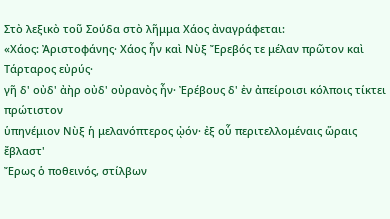Στὸ λεξικὸ τοῦ Σούδα στὸ λῆμμα Χάος ἀναγράφεται:
«Χάος: Ἀριστοφάνης· Χάος ἦν καὶ Νὺξ Ἔρεβός τε μέλαν πρῶτον καὶ Τάρταρος εὐρύς·
γῆ δ' οὐδ' ἀὴρ οὐδ' οὐρανὸς ἦν· Ἐρέβους δ' ἐν ἀπείροισι κόλποις τίκτει πρώτιστον
ὑπηνέμιον Νὺξ ἡ μελανόπτερος ᾠόν· ἐξ οὗ περιτελλομέναις ὥραις ἔβλαστ'
Ἔρως ὁ ποθεινός, στίλβων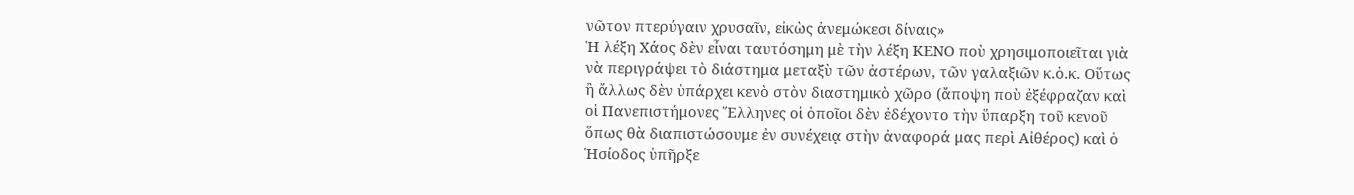νῶτον πτερύγαιν χρυσαῖν, εἰκὼς ἀνεμώκεσι δίναις»
Ἡ λέξη Χάος δὲν εἶναι ταυτόσημη μὲ τὴν λέξη ΚΕΝΟ ποὺ χρησιμοποιεῖται γιὰ νὰ περιγράψει τὸ διάστημα μεταξὺ τῶν ἀστέρων, τῶν γαλαξιῶν κ.ὁ.κ. Οὕτως ἢ ἄλλως δὲν ὑπάρχει κενὸ στὸν διαστημικὸ χῶρο (ἄποψη ποὺ ἐξέφραζαν καὶ οἱ Πανεπιστήμονες Ἕλληνες οἱ ὁποῖοι δὲν ἐδέχοντο τὴν ὕπαρξη τοῦ κενοῦ ὅπως θὰ διαπιστώσουμε ἐν συνέχειᾳ στὴν ἀναφορά μας περὶ Αἰθέρος) καὶ ὁ Ἡσίοδος ὑπῆρξε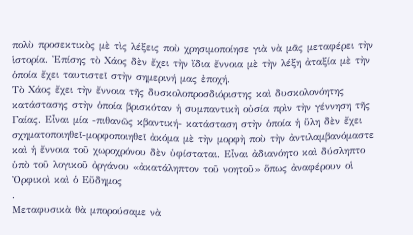πολὺ προσεκτικὸς μὲ τὶς λέξεις ποὺ χρησιμοποίησε γιὰ νὰ μᾶς μεταφέρει τὴν ἱστορία. Ἐπίσης τὸ Χάος δὲν ἔχει τὴν ἴδια ἔννοια μὲ τὴν λέξη ἀταξία μὲ τὴν ὁποία ἔχει ταυτιστεῖ στὴν σημερινή μας ἐποχή.
Τὸ Χάος ἔχει τὴν ἔννοια τῆς δυσκολοπροσδιόριστης καὶ δυσκολονόητης κατάστασης στὴν ὁποία βρισκόταν ἡ συμπαντικὴ οὐσία πρὶν τὴν γέννηση τῆς Γαίας. Εἶναι μία -πιθανῶς κβαντική- κατάσταση στὴν ὁποία ἡ ὕλη δὲν ἔχει σχηματοποιηθεῖ-μορφοποιηθεῖ ἀκόμα μὲ τὴν μορφὴ ποὺ τὴν ἀντιλαμβανόμαστε καὶ ἡ ἔννοια τοῦ χωροχρόνου δὲν ὑφίσταται. Εἶναι ἀδιανόητο καὶ δύσληπτο ὑπὸ τοῦ λογικοῦ ὀργάνου «ἀκατάληπτον τοῦ νοητοῦ» ὅπως ἀναφέρουν οἱ Ὀρφικοὶ καὶ ὁ Εὔδημος
.
Μεταφυσικὰ θὰ μπορούσαμε νὰ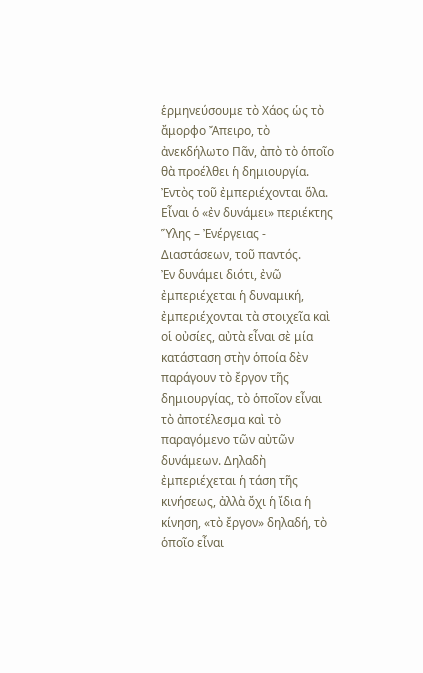ἑρμηνεύσουμε τὸ Χάος ὡς τὸ ἄμορφο Ἄπειρο, τὸ ἀνεκδήλωτο Πᾶν, ἀπὸ τὸ ὁποῖο θὰ προέλθει ἡ δημιουργία. Ἐντὸς τοῦ ἐμπεριέχονται ὅλα. Εἶναι ὁ «ἐν δυνάμει» περιέκτης Ὕλης – Ἐνέργειας - Διαστάσεων, τοῦ παντός.
Ἐν δυνάμει διότι, ἐνῶ ἐμπεριέχεται ἡ δυναμική, ἐμπεριέχονται τὰ στοιχεῖα καὶ οἱ οὐσίες, αὐτὰ εἶναι σὲ μία κατάσταση στὴν ὁποία δὲν παράγουν τὸ ἔργον τῆς δημιουργίας, τὸ ὁποῖον εἶναι τὸ ἀποτέλεσμα καὶ τὸ παραγόμενο τῶν αὐτῶν δυνάμεων. Δηλαδὴ ἐμπεριέχεται ἡ τάση τῆς κινήσεως, ἀλλὰ ὄχι ἡ ἴδια ἡ κίνηση, «τὸ ἔργον» δηλαδή, τὸ ὁποῖο εἶναι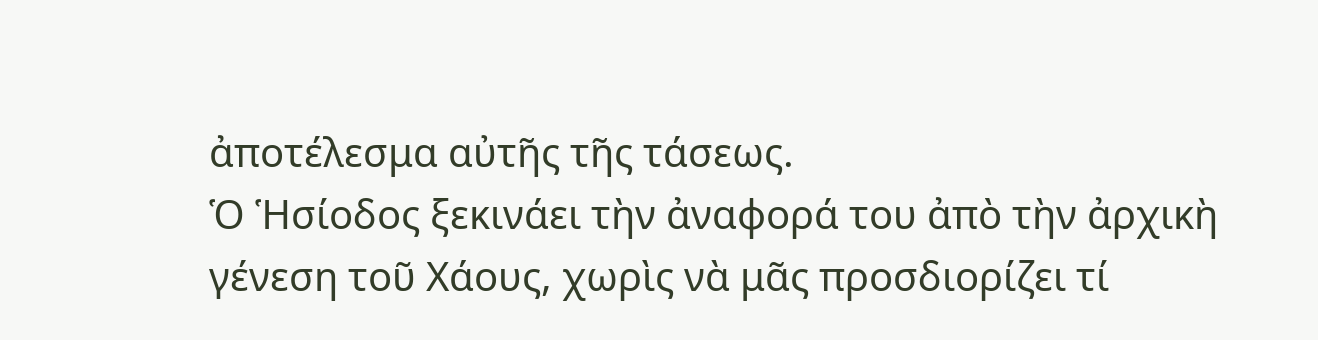ἀποτέλεσμα αὐτῆς τῆς τάσεως.
Ὁ Ἡσίοδος ξεκινάει τὴν ἀναφορά του ἀπὸ τὴν ἀρχικὴ γένεση τοῦ Χάους, χωρὶς νὰ μᾶς προσδιορίζει τί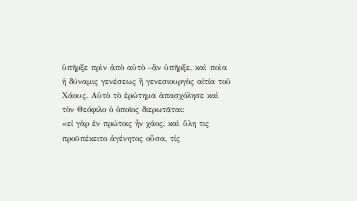ὑπῆρξε πρὶν ἀπὸ αὐτὸ –ἂν ὑπῆρξε, καὶ ποὶα ἡ δύναμις γενέσεως ἢ γενεσιουργὸς αἰτία τοῦ Χάους. Αὐτὸ τὸ ἐρώτημα ἀπασχόλησε καὶ τὸν Θεόφιλο ὁ ὁποῖος διερωτᾶται:
«εἰ γὰρ ἐν πρώτοις ἦν χάος, καὶ ὕλη τις προϋπέκειτο ἀγένητος οὖσα, τίς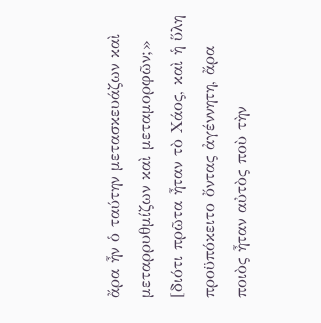ἄρα ἦν ὁ ταύτην μετασκευάζων καὶ μεταρρυθμίζων καὶ μεταμορφῶν;»
[διότι πρῶτα ἦταν τὸ Χάος, καὶ ἡ ὕλη προϋπόκειτο ὄντας ἀγέννητη, ἄρα ποιὸς ἦταν αὐτὸς ποὺ τὴν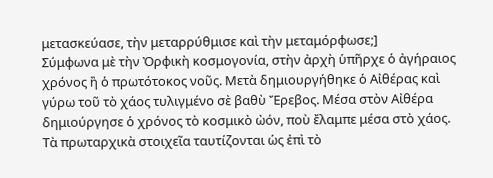μετασκεύασε, τὴν μεταρρύθμισε καὶ τὴν μεταμόρφωσε;]
Σύμφωνα μὲ τὴν Ὀρφικὴ κοσμογονία, στὴν ἀρχὴ ὑπῆρχε ὁ ἀγήραιος χρόνος ἢ ὁ πρωτότοκος νοῦς. Μετὰ δημιουργήθηκε ὁ Αἰθέρας καὶ γύρω τοῦ τὸ χάος τυλιγμένο σὲ βαθὺ Ἔρεβος. Μέσα στὸν Αἰθέρα δημιούργησε ὁ χρόνος τὸ κοσμικὸ ὠόν, ποὺ ἔλαμπε μέσα στὸ χάος. Τὰ πρωταρχικὰ στοιχεῖα ταυτίζονται ὡς ἐπὶ τὸ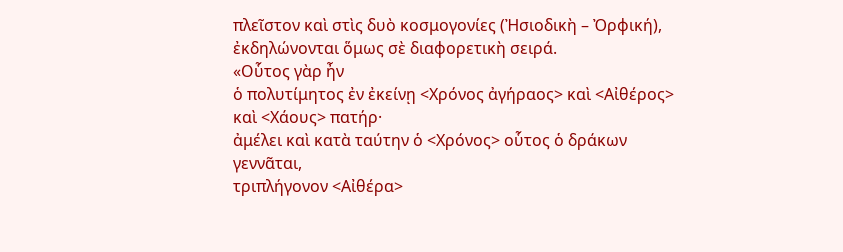πλεῖστον καὶ στὶς δυὸ κοσμογονίες (Ἠσιοδικὴ – Ὀρφική), ἐκδηλώνονται ὅμως σὲ διαφορετικὴ σειρά.
«Οὗτος γὰρ ἦν
ὁ πολυτίμητος ἐν ἐκείνῃ <Χρόνος ἀγήραος> καὶ <Αἰθέρος> καὶ <Χάους> πατήρ·
ἀμέλει καὶ κατὰ ταύτην ὁ <Χρόνος> οὗτος ὁ δράκων γεννᾶται,
τριπλήγονον <Αἰθέρα>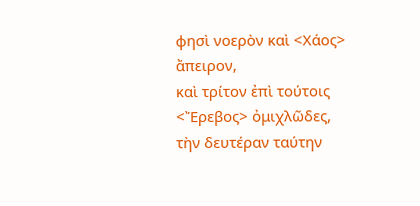φησὶ νοερὸν καὶ <Χάος> ἄπειρον,
καὶ τρίτον ἐπὶ τούτοις <Ἔρεβος> ὀμιχλῶδες,
τὴν δευτέραν ταύτην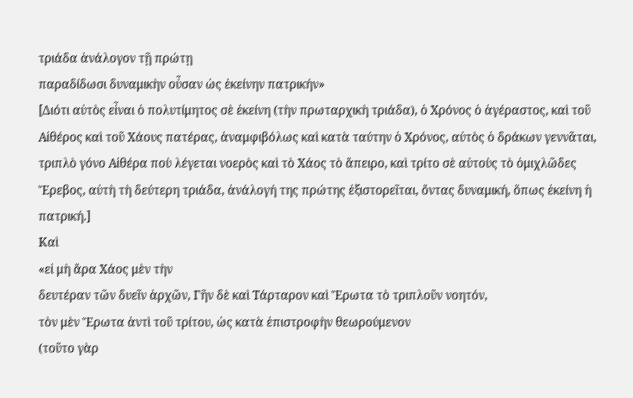τριάδα ἀνάλογον τῇ πρώτῃ
παραδίδωσι δυναμικὴν οὖσαν ὡς ἐκείνην πατρικήν»
[Διότι αὐτὸς εἶναι ὁ πολυτίμητος σὲ ἐκείνη (τὴν πρωταρχικὴ τριάδα), ὁ Χρόνος ὁ ἀγέραστος, καὶ τοῦ Αἰθέρος καὶ τοῦ Χάους πατέρας, ἀναμφιβόλως καὶ κατὰ ταύτην ὁ Χρόνος, αὐτὸς ὁ δράκων γεννᾶται, τριπλὸ γόνο Αἰθέρα ποὺ λέγεται νοερὸς καὶ τὸ Χάος τὸ ἄπειρο, καὶ τρίτο σὲ αὐτοὺς τὸ ὀμιχλῶδες Ἔρεβος, αὐτὴ τὴ δεύτερη τριάδα, ἀνάλογή της πρώτης ἐξιστορεῖται, ὄντας δυναμική, ὅπως ἐκείνη ἡ πατρική.]
Καὶ
«εἰ μὴ ἄρα Χάος μὲν τὴν
δευτέραν τῶν δυεῖν ἀρχῶν, Γῆν δὲ καὶ Τάρταρον καὶ Ἔρωτα τὸ τριπλοῦν νοητόν,
τὸν μὲν Ἔρωτα ἀντὶ τοῦ τρίτου, ὡς κατὰ ἐπιστροφὴν θεωρούμενον
(τοῦτο γὰρ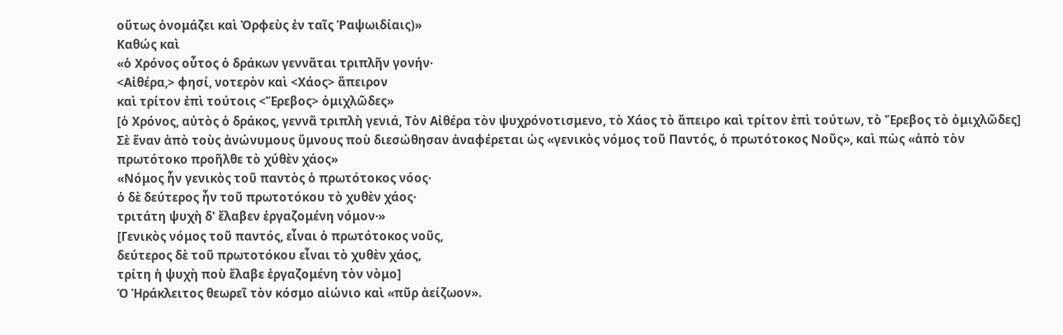οὕτως ὀνομάζει καὶ Ὀρφεὺς ἐν ταῖς Ῥαψωιδίαις)»
Καθώς καὶ
«ὁ Χρόνος οὗτος ὁ δράκων γεννᾶται τριπλῆν γονήν·
<Αἰθέρα,> φησί, νοτερὸν καὶ <Χάος> ἄπειρον
καὶ τρίτον ἐπὶ τούτοις <Ἔρεβος> ὀμιχλῶδες»
[ὁ Χρόνος, αὐτὸς ὁ δράκος, γεννᾶ τριπλὴ γενιά, Τὸν Αἰθέρα τὸν ψυχρόνοτισμενο, τὸ Χάος τὸ ἄπειρο καὶ τρίτον ἐπὶ τούτων, τὸ Ἔρεβος τὸ ὀμιχλῶδες]
Σὲ ἕναν ἀπὸ τοὺς ἀνώνυμους ὕμνους ποὺ διεσώθησαν ἀναφέρεται ὡς «γενικὸς νόμος τοῦ Παντός, ὁ πρωτότοκος Νοῦς», καὶ πὼς «ἀπὸ τὸν πρωτότοκο προῆλθε τὸ χύθὲν χάος»
«Νόμος ἦν γενικὸς τοῦ παντὸς ὁ πρωτότοκος νόος·
ὁ δὲ δεύτερος ἦν τοῦ πρωτοτόκου τὸ χυθὲν χάος·
τριτάτη ψυχὴ δ' ἔλαβεν ἐργαζομένη νόμον·»
[Γενικὸς νόμος τοῦ παντός, εἶναι ὁ πρωτότοκος νοῦς,
δεύτερος δὲ τοῦ πρωτοτόκου εἶναι τὸ χυθὲν χάος,
τρίτη ἡ ψυχὴ ποὺ ἔλαβε ἐργαζομένη τὸν νὸμο]
Ὁ Ἠράκλειτος θεωρεῖ τὸν κόσμο αἰώνιο καὶ «πῦρ ἀείζωον».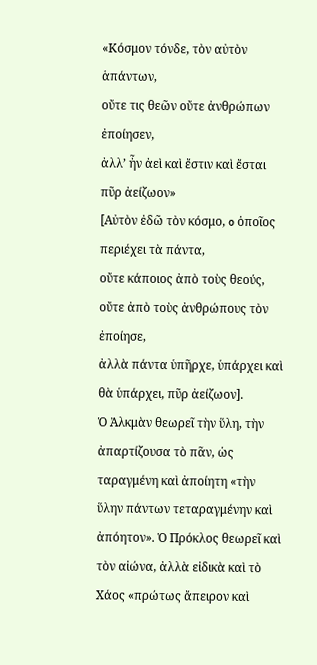«Κόσμον τόνδε, τὸν αὐτὸν ἁπάντων,
οὔτε τις θεῶν οὔτε ἀνθρώπων ἐποίησεν,
ἀλλ’ ἦν ἀεὶ καὶ ἔστιν καὶ ἔσται πῦρ ἀείζωον»
[Αὐτὸν ἐδῶ τὸν κόσμο, o ὁποῖος περιέχει τὰ πάντα,
οὔτε κάποιος ἀπὸ τοὺς θεούς, οὔτε ἀπὸ τοὺς ἀνθρώπους τὸν ἐποίησε,
ἀλλὰ πάντα ὑπῆρχε, ὑπάρχει καὶ θὰ ὑπάρχει, πῦρ ἀείζωον].
Ὁ Ἀλκμὰν θεωρεῖ τὴν ὕλη, τὴν ἀπαρτίζουσα τὸ πᾶν, ὡς ταραγμένη καὶ ἀποίητη «τὴν ὕλην πάντων τεταραγμένην καὶ ἀπόητον». Ὁ Πρόκλος θεωρεῖ καὶ τὸν αἰώνα, ἀλλὰ εἰδικὰ καὶ τὸ Χάος «πρώτως ἄπειρον καὶ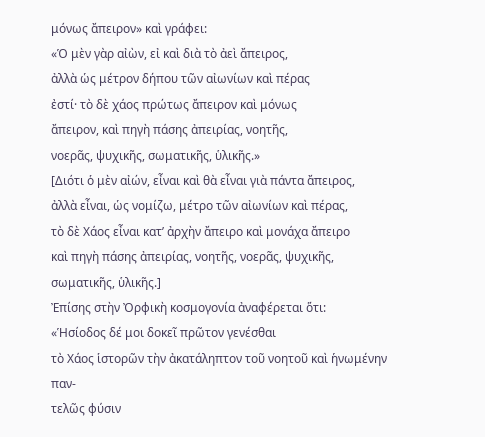μόνως ἄπειρον» καὶ γράφει:
«Ὁ μὲν γὰρ αἰὼν, εἰ καὶ διὰ τὸ ἀεὶ ἄπειρος,
ἀλλὰ ὡς μέτρον δήπου τῶν αἰωνίων καὶ πέρας
ἐστί· τὸ δὲ χάος πρώτως ἄπειρον καὶ μόνως
ἄπειρον, καὶ πηγὴ πάσης ἀπειρίας, νοητῆς,
νοερᾶς, ψυχικῆς, σωματικῆς, ὑλικῆς.»
[Διότι ὁ μὲν αἰών, εἶναι καὶ θὰ εἶναι γιὰ πάντα ἄπειρος,
ἀλλὰ εἶναι, ὡς νομίζω, μέτρο τῶν αἰωνίων καὶ πέρας,
τὸ δὲ Χάος εἶναι κατ’ ἀρχὴν ἄπειρο καὶ μονάχα ἄπειρο
καὶ πηγὴ πάσης ἀπειρίας, νοητῆς, νοερᾶς, ψυχικῆς, σωματικῆς, ὑλικῆς.]
Ἐπίσης στὴν Ὀρφικὴ κοσμογονία ἀναφέρεται ὅτι:
«Ἡσίοδος δέ μοι δοκεῖ πρῶτον γενέσθαι
τὸ Χάος ἱστορῶν τὴν ἀκατάληπτον τοῦ νοητοῦ καὶ ἡνωμένην παν-
τελῶς φύσιν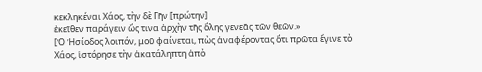κεκληκέναι Χάος, τὴν δὲ Γῆν [πρώτην]
ἐκεῖθεν παράγειν ὥς τινα ἀρχὴν τῆς ὅλης γενεᾶς τῶν θεῶν.»
[Ὁ Ἡσίοδος λοιπόν, μοῦ φαίνεται, πὼς ἀναφέροντας ὅτι πρῶτα ἔγινε τὸ Χάος, ἱστόρησε τὴν ἀκατάληπτη ἀπὸ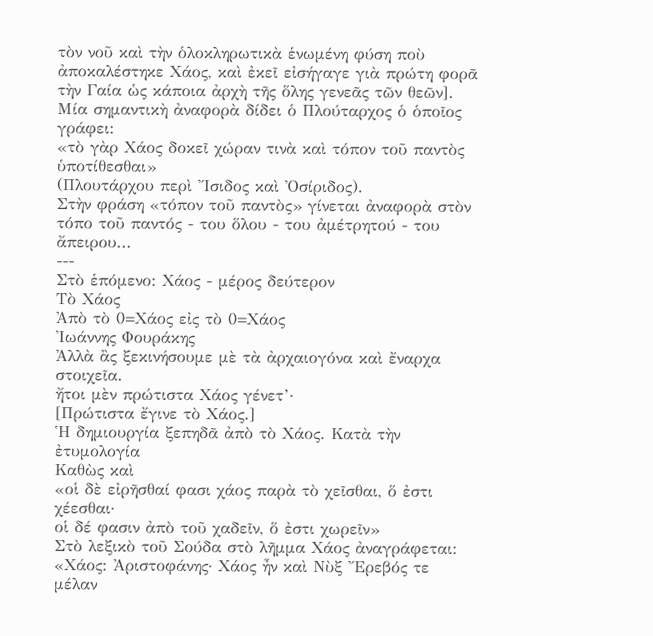τὸν νοῦ καὶ τὴν ὁλοκληρωτικὰ ἑνωμένη φύση ποὺ ἀποκαλέστηκε Χάος, καὶ ἐκεῖ εἰσήγαγε γιὰ πρώτη φορᾶ τὴν Γαία ὡς κάποια ἀρχὴ τῆς ὅλης γενεᾶς τῶν θεῶν].
Μία σημαντικὴ ἀναφορὰ δίδει ὁ Πλούταρχος ὁ ὁποῖος γράφει:
«τὸ γὰρ Χάος δοκεῖ χώραν τινὰ καὶ τόπον τοῦ παντὸς ὑποτίθεσθαι»
(Πλουτάρχου περὶ Ἴσιδος καὶ Ὀσίριδος).
Στὴν φράση «τόπον τοῦ παντὸς» γίνεται ἀναφορὰ στὸν τόπο τοῦ παντός - του ὅλου - του ἀμέτρητού - του ἄπειρου...
---
Στὸ ἑπόμενο: Χάος - μέρος δεύτερον
Τὸ Χάος
Ἀπὸ τὸ 0=Χάος εἰς τὸ 0=Χάος
Ἰωάννης Φουράκης
Ἀλλὰ ἂς ξεκινήσουμε μὲ τὰ ἀρχαιογόνα καὶ ἔναρχα στοιχεῖα.
ἤτοι μὲν πρώτιστα Χάος γένετ’·
[Πρώτιστα ἔγινε τὸ Χάος.]
Ἡ δημιουργία ξεπηδᾶ ἀπὸ τὸ Χάος. Κατὰ τὴν ἐτυμολογία
Καθὼς καὶ
«οἱ δὲ εἰρῆσθαί φασι χάος παρὰ τὸ χεῖσθαι, ὅ ἐστι χέεσθαι·
οἱ δέ φασιν ἀπὸ τοῦ χαδεῖν, ὅ ἐστι χωρεῖν»
Στὸ λεξικὸ τοῦ Σούδα στὸ λῆμμα Χάος ἀναγράφεται:
«Χάος: Ἀριστοφάνης· Χάος ἦν καὶ Νὺξ Ἔρεβός τε μέλαν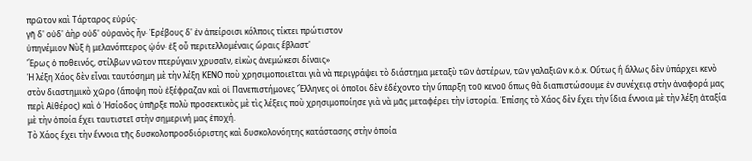πρῶτον καὶ Τάρταρος εὐρύς·
γῆ δ' οὐδ' ἀὴρ οὐδ' οὐρανὸς ἦν· Ἐρέβους δ' ἐν ἀπείροισι κόλποις τίκτει πρώτιστον
ὑπηνέμιον Νὺξ ἡ μελανόπτερος ᾠόν· ἐξ οὗ περιτελλομέναις ὥραις ἔβλαστ'
Ἔρως ὁ ποθεινός, στίλβων νῶτον πτερύγαιν χρυσαῖν, εἰκὼς ἀνεμώκεσι δίναις»
Ἡ λέξη Χάος δὲν εἶναι ταυτόσημη μὲ τὴν λέξη ΚΕΝΟ ποὺ χρησιμοποιεῖται γιὰ νὰ περιγράψει τὸ διάστημα μεταξὺ τῶν ἀστέρων, τῶν γαλαξιῶν κ.ὁ.κ. Οὕτως ἢ ἄλλως δὲν ὑπάρχει κενὸ στὸν διαστημικὸ χῶρο (ἄποψη ποὺ ἐξέφραζαν καὶ οἱ Πανεπιστήμονες Ἕλληνες οἱ ὁποῖοι δὲν ἐδέχοντο τὴν ὕπαρξη τοῦ κενοῦ ὅπως θὰ διαπιστώσουμε ἐν συνέχειᾳ στὴν ἀναφορά μας περὶ Αἰθέρος) καὶ ὁ Ἡσίοδος ὑπῆρξε πολὺ προσεκτικὸς μὲ τὶς λέξεις ποὺ χρησιμοποίησε γιὰ νὰ μᾶς μεταφέρει τὴν ἱστορία. Ἐπίσης τὸ Χάος δὲν ἔχει τὴν ἴδια ἔννοια μὲ τὴν λέξη ἀταξία μὲ τὴν ὁποία ἔχει ταυτιστεῖ στὴν σημερινή μας ἐποχή.
Τὸ Χάος ἔχει τὴν ἔννοια τῆς δυσκολοπροσδιόριστης καὶ δυσκολονόητης κατάστασης στὴν ὁποία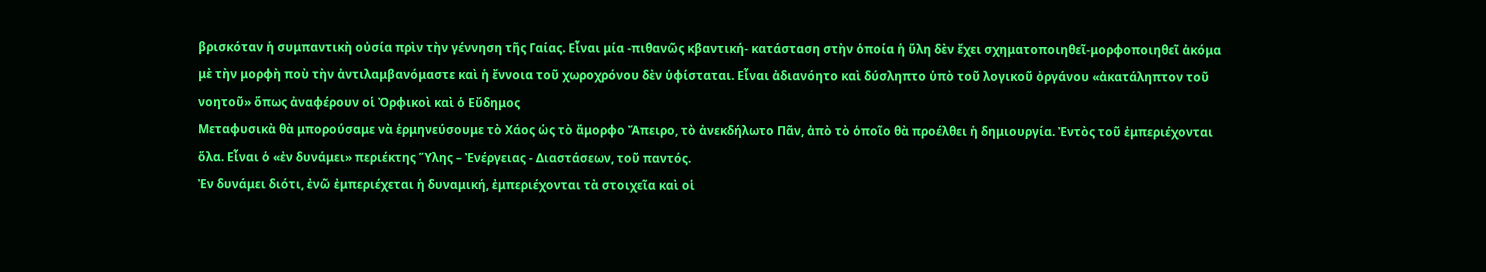βρισκόταν ἡ συμπαντικὴ οὐσία πρὶν τὴν γέννηση τῆς Γαίας. Εἶναι μία -πιθανῶς κβαντική- κατάσταση στὴν ὁποία ἡ ὕλη δὲν ἔχει σχηματοποιηθεῖ-μορφοποιηθεῖ ἀκόμα μὲ τὴν μορφὴ ποὺ τὴν ἀντιλαμβανόμαστε καὶ ἡ ἔννοια τοῦ χωροχρόνου δὲν ὑφίσταται. Εἶναι ἀδιανόητο καὶ δύσληπτο ὑπὸ τοῦ λογικοῦ ὀργάνου «ἀκατάληπτον τοῦ νοητοῦ» ὅπως ἀναφέρουν οἱ Ὀρφικοὶ καὶ ὁ Εὔδημος
Μεταφυσικὰ θὰ μπορούσαμε νὰ ἑρμηνεύσουμε τὸ Χάος ὡς τὸ ἄμορφο Ἄπειρο, τὸ ἀνεκδήλωτο Πᾶν, ἀπὸ τὸ ὁποῖο θὰ προέλθει ἡ δημιουργία. Ἐντὸς τοῦ ἐμπεριέχονται ὅλα. Εἶναι ὁ «ἐν δυνάμει» περιέκτης Ὕλης – Ἐνέργειας - Διαστάσεων, τοῦ παντός.
Ἐν δυνάμει διότι, ἐνῶ ἐμπεριέχεται ἡ δυναμική, ἐμπεριέχονται τὰ στοιχεῖα καὶ οἱ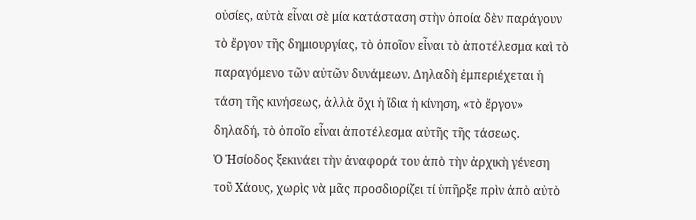οὐσίες, αὐτὰ εἶναι σὲ μία κατάσταση στὴν ὁποία δὲν παράγουν τὸ ἔργον τῆς δημιουργίας, τὸ ὁποῖον εἶναι τὸ ἀποτέλεσμα καὶ τὸ παραγόμενο τῶν αὐτῶν δυνάμεων. Δηλαδὴ ἐμπεριέχεται ἡ τάση τῆς κινήσεως, ἀλλὰ ὄχι ἡ ἴδια ἡ κίνηση, «τὸ ἔργον» δηλαδή, τὸ ὁποῖο εἶναι ἀποτέλεσμα αὐτῆς τῆς τάσεως.
Ὁ Ἡσίοδος ξεκινάει τὴν ἀναφορά του ἀπὸ τὴν ἀρχικὴ γένεση τοῦ Χάους, χωρὶς νὰ μᾶς προσδιορίζει τί ὑπῆρξε πρὶν ἀπὸ αὐτὸ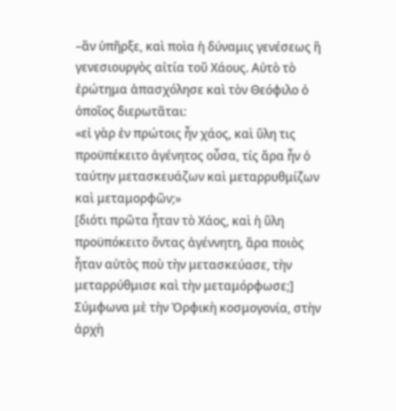–ἂν ὑπῆρξε, καὶ ποὶα ἡ δύναμις γενέσεως ἢ γενεσιουργὸς αἰτία τοῦ Χάους. Αὐτὸ τὸ ἐρώτημα ἀπασχόλησε καὶ τὸν Θεόφιλο ὁ ὁποῖος διερωτᾶται:
«εἰ γὰρ ἐν πρώτοις ἦν χάος, καὶ ὕλη τις προϋπέκειτο ἀγένητος οὖσα, τίς ἄρα ἦν ὁ ταύτην μετασκευάζων καὶ μεταρρυθμίζων καὶ μεταμορφῶν;»
[διότι πρῶτα ἦταν τὸ Χάος, καὶ ἡ ὕλη προϋπόκειτο ὄντας ἀγέννητη, ἄρα ποιὸς ἦταν αὐτὸς ποὺ τὴν μετασκεύασε, τὴν μεταρρύθμισε καὶ τὴν μεταμόρφωσε;]
Σύμφωνα μὲ τὴν Ὀρφικὴ κοσμογονία, στὴν ἀρχὴ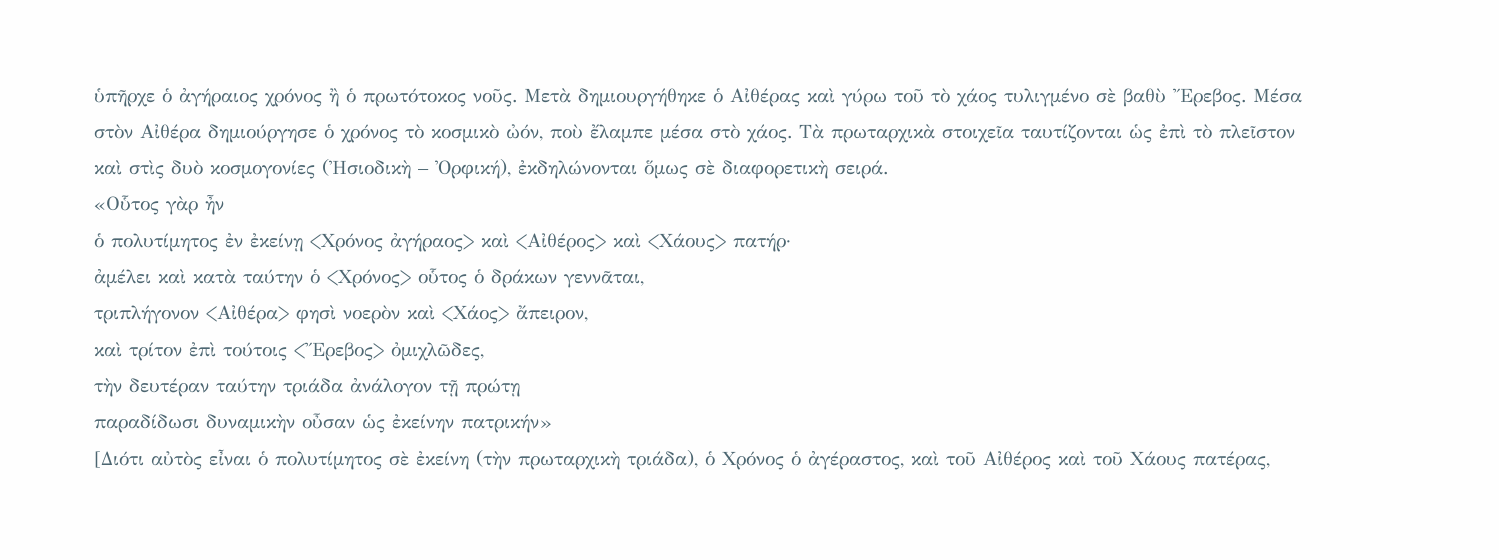ὑπῆρχε ὁ ἀγήραιος χρόνος ἢ ὁ πρωτότοκος νοῦς. Μετὰ δημιουργήθηκε ὁ Αἰθέρας καὶ γύρω τοῦ τὸ χάος τυλιγμένο σὲ βαθὺ Ἔρεβος. Μέσα στὸν Αἰθέρα δημιούργησε ὁ χρόνος τὸ κοσμικὸ ὠόν, ποὺ ἔλαμπε μέσα στὸ χάος. Τὰ πρωταρχικὰ στοιχεῖα ταυτίζονται ὡς ἐπὶ τὸ πλεῖστον καὶ στὶς δυὸ κοσμογονίες (Ἠσιοδικὴ – Ὀρφική), ἐκδηλώνονται ὅμως σὲ διαφορετικὴ σειρά.
«Οὗτος γὰρ ἦν
ὁ πολυτίμητος ἐν ἐκείνῃ <Χρόνος ἀγήραος> καὶ <Αἰθέρος> καὶ <Χάους> πατήρ·
ἀμέλει καὶ κατὰ ταύτην ὁ <Χρόνος> οὗτος ὁ δράκων γεννᾶται,
τριπλήγονον <Αἰθέρα> φησὶ νοερὸν καὶ <Χάος> ἄπειρον,
καὶ τρίτον ἐπὶ τούτοις <Ἔρεβος> ὀμιχλῶδες,
τὴν δευτέραν ταύτην τριάδα ἀνάλογον τῇ πρώτῃ
παραδίδωσι δυναμικὴν οὖσαν ὡς ἐκείνην πατρικήν»
[Διότι αὐτὸς εἶναι ὁ πολυτίμητος σὲ ἐκείνη (τὴν πρωταρχικὴ τριάδα), ὁ Χρόνος ὁ ἀγέραστος, καὶ τοῦ Αἰθέρος καὶ τοῦ Χάους πατέρας,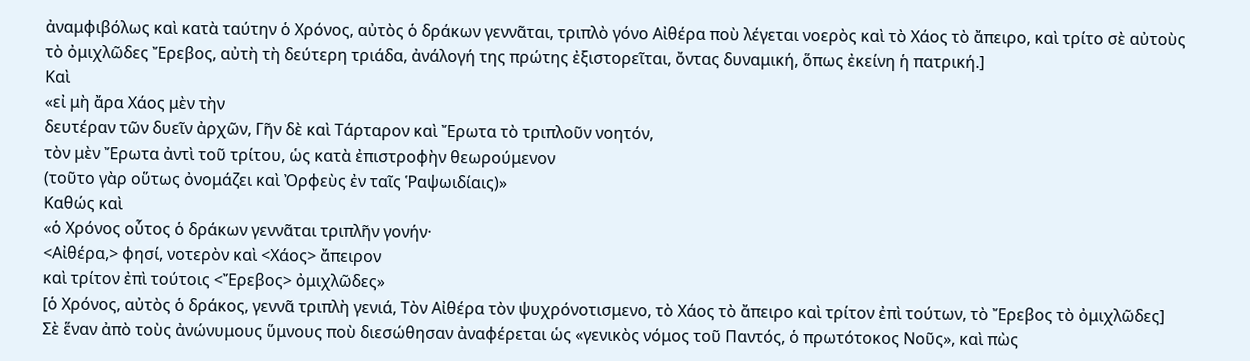ἀναμφιβόλως καὶ κατὰ ταύτην ὁ Χρόνος, αὐτὸς ὁ δράκων γεννᾶται, τριπλὸ γόνο Αἰθέρα ποὺ λέγεται νοερὸς καὶ τὸ Χάος τὸ ἄπειρο, καὶ τρίτο σὲ αὐτοὺς τὸ ὀμιχλῶδες Ἔρεβος, αὐτὴ τὴ δεύτερη τριάδα, ἀνάλογή της πρώτης ἐξιστορεῖται, ὄντας δυναμική, ὅπως ἐκείνη ἡ πατρική.]
Καὶ
«εἰ μὴ ἄρα Χάος μὲν τὴν
δευτέραν τῶν δυεῖν ἀρχῶν, Γῆν δὲ καὶ Τάρταρον καὶ Ἔρωτα τὸ τριπλοῦν νοητόν,
τὸν μὲν Ἔρωτα ἀντὶ τοῦ τρίτου, ὡς κατὰ ἐπιστροφὴν θεωρούμενον
(τοῦτο γὰρ οὕτως ὀνομάζει καὶ Ὀρφεὺς ἐν ταῖς Ῥαψωιδίαις)»
Καθώς καὶ
«ὁ Χρόνος οὗτος ὁ δράκων γεννᾶται τριπλῆν γονήν·
<Αἰθέρα,> φησί, νοτερὸν καὶ <Χάος> ἄπειρον
καὶ τρίτον ἐπὶ τούτοις <Ἔρεβος> ὀμιχλῶδες»
[ὁ Χρόνος, αὐτὸς ὁ δράκος, γεννᾶ τριπλὴ γενιά, Τὸν Αἰθέρα τὸν ψυχρόνοτισμενο, τὸ Χάος τὸ ἄπειρο καὶ τρίτον ἐπὶ τούτων, τὸ Ἔρεβος τὸ ὀμιχλῶδες]
Σὲ ἕναν ἀπὸ τοὺς ἀνώνυμους ὕμνους ποὺ διεσώθησαν ἀναφέρεται ὡς «γενικὸς νόμος τοῦ Παντός, ὁ πρωτότοκος Νοῦς», καὶ πὼς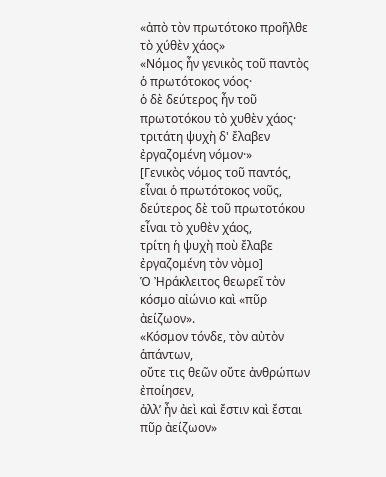«ἀπὸ τὸν πρωτότοκο προῆλθε τὸ χύθὲν χάος»
«Νόμος ἦν γενικὸς τοῦ παντὸς ὁ πρωτότοκος νόος·
ὁ δὲ δεύτερος ἦν τοῦ πρωτοτόκου τὸ χυθὲν χάος·
τριτάτη ψυχὴ δ' ἔλαβεν ἐργαζομένη νόμον·»
[Γενικὸς νόμος τοῦ παντός, εἶναι ὁ πρωτότοκος νοῦς,
δεύτερος δὲ τοῦ πρωτοτόκου εἶναι τὸ χυθὲν χάος,
τρίτη ἡ ψυχὴ ποὺ ἔλαβε ἐργαζομένη τὸν νὸμο]
Ὁ Ἠράκλειτος θεωρεῖ τὸν κόσμο αἰώνιο καὶ «πῦρ ἀείζωον».
«Κόσμον τόνδε, τὸν αὐτὸν ἁπάντων,
οὔτε τις θεῶν οὔτε ἀνθρώπων ἐποίησεν,
ἀλλ’ ἦν ἀεὶ καὶ ἔστιν καὶ ἔσται πῦρ ἀείζωον»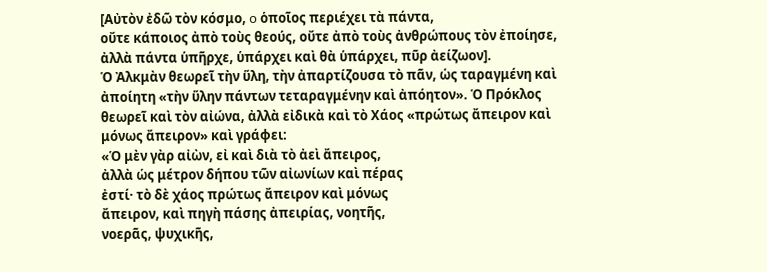[Αὐτὸν ἐδῶ τὸν κόσμο, o ὁποῖος περιέχει τὰ πάντα,
οὔτε κάποιος ἀπὸ τοὺς θεούς, οὔτε ἀπὸ τοὺς ἀνθρώπους τὸν ἐποίησε,
ἀλλὰ πάντα ὑπῆρχε, ὑπάρχει καὶ θὰ ὑπάρχει, πῦρ ἀείζωον].
Ὁ Ἀλκμὰν θεωρεῖ τὴν ὕλη, τὴν ἀπαρτίζουσα τὸ πᾶν, ὡς ταραγμένη καὶ ἀποίητη «τὴν ὕλην πάντων τεταραγμένην καὶ ἀπόητον». Ὁ Πρόκλος θεωρεῖ καὶ τὸν αἰώνα, ἀλλὰ εἰδικὰ καὶ τὸ Χάος «πρώτως ἄπειρον καὶ μόνως ἄπειρον» καὶ γράφει:
«Ὁ μὲν γὰρ αἰὼν, εἰ καὶ διὰ τὸ ἀεὶ ἄπειρος,
ἀλλὰ ὡς μέτρον δήπου τῶν αἰωνίων καὶ πέρας
ἐστί· τὸ δὲ χάος πρώτως ἄπειρον καὶ μόνως
ἄπειρον, καὶ πηγὴ πάσης ἀπειρίας, νοητῆς,
νοερᾶς, ψυχικῆς,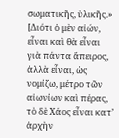σωματικῆς, ὑλικῆς.»
[Διότι ὁ μὲν αἰών, εἶναι καὶ θὰ εἶναι γιὰ πάντα ἄπειρος,
ἀλλὰ εἶναι, ὡς νομίζω, μέτρο τῶν αἰωνίων καὶ πέρας,
τὸ δὲ Χάος εἶναι κατ’ ἀρχὴν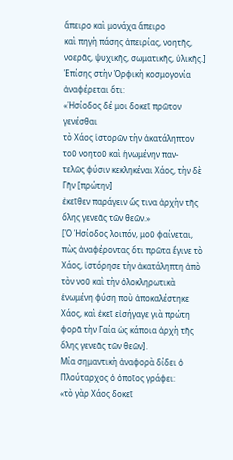ἄπειρο καὶ μονάχα ἄπειρο
καὶ πηγὴ πάσης ἀπειρίας, νοητῆς, νοερᾶς, ψυχικῆς, σωματικῆς, ὑλικῆς.]
Ἐπίσης στὴν Ὀρφικὴ κοσμογονία ἀναφέρεται ὅτι:
«Ἡσίοδος δέ μοι δοκεῖ πρῶτον γενέσθαι
τὸ Χάος ἱστορῶν τὴν ἀκατάληπτον τοῦ νοητοῦ καὶ ἡνωμένην παν-
τελῶς φύσιν κεκληκέναι Χάος, τὴν δὲ Γῆν [πρώτην]
ἐκεῖθεν παράγειν ὥς τινα ἀρχὴν τῆς ὅλης γενεᾶς τῶν θεῶν.»
[Ὁ Ἡσίοδος λοιπόν, μοῦ φαίνεται, πὼς ἀναφέροντας ὅτι πρῶτα ἔγινε τὸ Χάος, ἱστόρησε τὴν ἀκατάληπτη ἀπὸ τὸν νοῦ καὶ τὴν ὁλοκληρωτικὰ ἑνωμένη φύση ποὺ ἀποκαλέστηκε Χάος, καὶ ἐκεῖ εἰσήγαγε γιὰ πρώτη φορᾶ τὴν Γαία ὡς κάποια ἀρχὴ τῆς ὅλης γενεᾶς τῶν θεῶν].
Μία σημαντικὴ ἀναφορὰ δίδει ὁ Πλούταρχος ὁ ὁποῖος γράφει:
«τὸ γὰρ Χάος δοκεῖ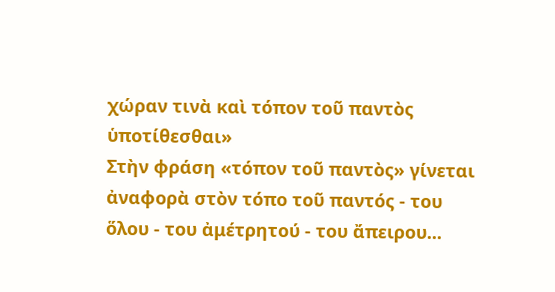χώραν τινὰ καὶ τόπον τοῦ παντὸς ὑποτίθεσθαι»
Στὴν φράση «τόπον τοῦ παντὸς» γίνεται ἀναφορὰ στὸν τόπο τοῦ παντός - του ὅλου - του ἀμέτρητού - του ἄπειρου...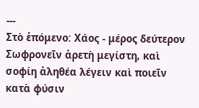---
Στὸ ἑπόμενο: Χάος - μέρος δεύτερον
Σωφρονεῖν ἀρετὴ μεγίστη, καὶ σοφίη ἀληθέα λέγειν καὶ ποιεῖν κατὰ φύσιν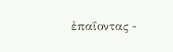ἐπαΐοντας -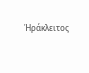Ἡράκλειτος